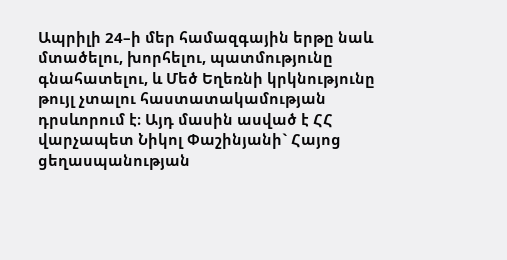Ապրիլի 24–ի մեր համազգային երթը նաև մտածելու, խորհելու, պատմությունը գնահատելու, և Մեծ Եղեռնի կրկնությունը թույլ չտալու հաստատակամության դրսևորում է։ Այդ մասին ասված է ՀՀ վարչապետ Նիկոլ Փաշինյանի` Հայոց ցեղասպանության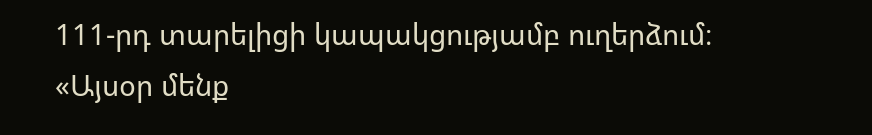111-րդ տարելիցի կապակցությամբ ուղերձում։
«Այսօր մենք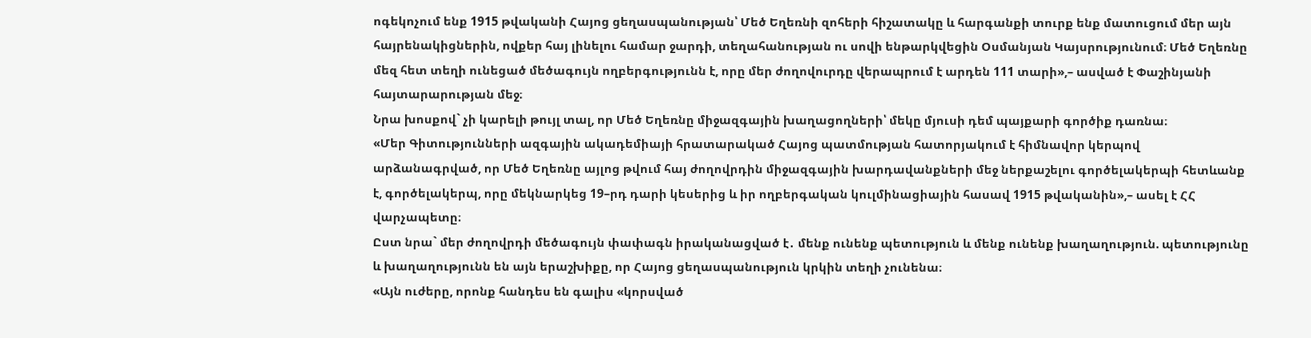ոգեկոչում ենք 1915 թվականի Հայոց ցեղասպանության՝ Մեծ Եղեռնի զոհերի հիշատակը և հարգանքի տուրք ենք մատուցում մեր այն հայրենակիցներին, ովքեր հայ լինելու համար ջարդի, տեղահանության ու սովի ենթարկվեցին Օսմանյան Կայսրությունում։ Մեծ Եղեռնը մեզ հետ տեղի ունեցած մեծագույն ողբերգությունն է, որը մեր ժողովուրդը վերապրում է արդեն 111 տարի»,– ասված է Փաշինյանի հայտարարության մեջ։
Նրա խոսքով` չի կարելի թույլ տալ, որ Մեծ Եղեռնը միջազգային խաղացողների՝ մեկը մյուսի դեմ պայքարի գործիք դառնա։
«Մեր Գիտությունների ազգային ակադեմիայի հրատարակած Հայոց պատմության հատորյակում է հիմնավոր կերպով արձանագրված, որ Մեծ Եղեռնը այլոց թվում հայ ժողովրդին միջազգային խարդավանքների մեջ ներքաշելու գործելակերպի հետևանք է, գործելակերպ, որը մեկնարկեց 19–րդ դարի կեսերից և իր ողբերգական կուլմինացիային հասավ 1915 թվականին»,– ասել է ՀՀ վարչապետը։
Ըստ նրա` մեր ժողովրդի մեծագույն փափագն իրականացված է․ մենք ունենք պետություն և մենք ունենք խաղաղություն. պետությունը և խաղաղությունն են այն երաշխիքը, որ Հայոց ցեղասպանություն կրկին տեղի չունենա։
«Այն ուժերը, որոնք հանդես են գալիս «կորսված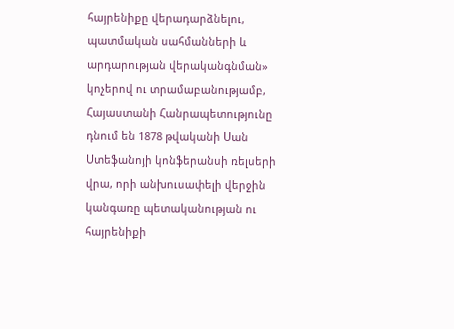հայրենիքը վերադարձնելու, պատմական սահմանների և արդարության վերականգնման» կոչերով ու տրամաբանությամբ, Հայաստանի Հանրապետությունը դնում են 1878 թվականի Սան Ստեֆանոյի կոնֆերանսի ռելսերի վրա, որի անխուսափելի վերջին կանգառը պետականության ու հայրենիքի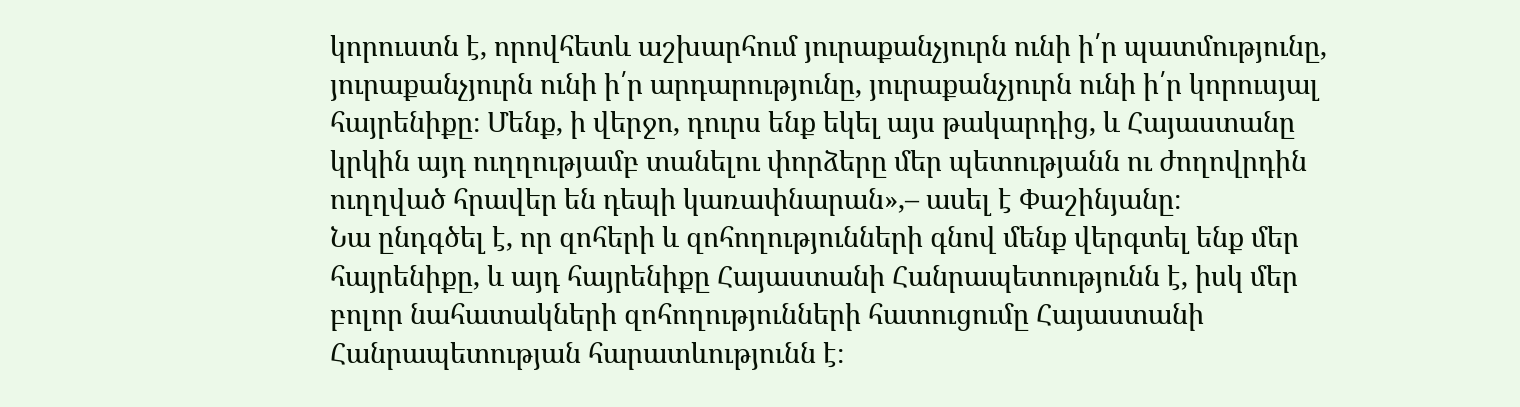կորուստն է, որովհետև աշխարհում յուրաքանչյուրն ունի ի՛ր պատմությունը, յուրաքանչյուրն ունի ի՛ր արդարությունը, յուրաքանչյուրն ունի ի՛ր կորուսյալ հայրենիքը։ Մենք, ի վերջո, դուրս ենք եկել այս թակարդից, և Հայաստանը կրկին այդ ուղղությամբ տանելու փորձերը մեր պետությանն ու ժողովրդին ուղղված հրավեր են դեպի կառափնարան»,– ասել է Փաշինյանը։
Նա ընդգծել է, որ զոհերի և զոհողությունների գնով մենք վերգտել ենք մեր հայրենիքը, և այդ հայրենիքը Հայաստանի Հանրապետությունն է, իսկ մեր բոլոր նահատակների զոհողությունների հատուցումը Հայաստանի Հանրապետության հարատևությունն է։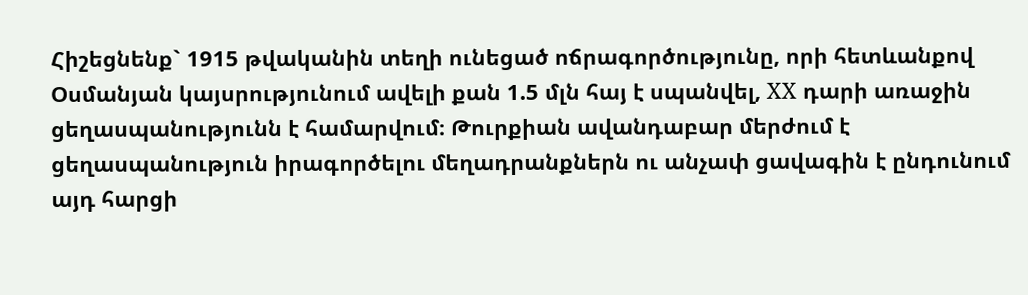Հիշեցնենք` 1915 թվականին տեղի ունեցած ոճրագործությունը, որի հետևանքով Օսմանյան կայսրությունում ավելի քան 1.5 մլն հայ է սպանվել, ХХ դարի առաջին ցեղասպանությունն է համարվում։ Թուրքիան ավանդաբար մերժում է ցեղասպանություն իրագործելու մեղադրանքներն ու անչափ ցավագին է ընդունում այդ հարցի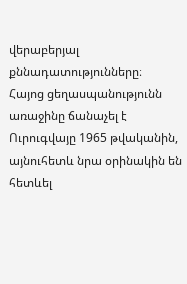վերաբերյալ քննադատությունները։
Հայոց ցեղասպանությունն առաջինը ճանաչել է Ուրուգվայը 1965 թվականին, այնուհետև նրա օրինակին են հետևել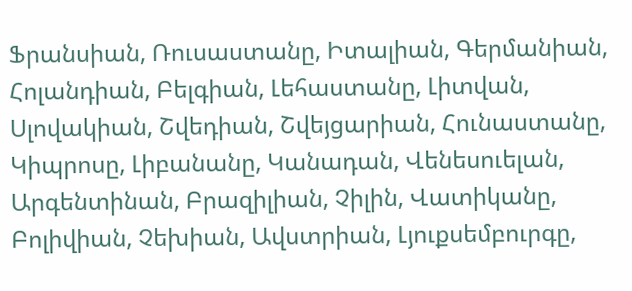Ֆրանսիան, Ռուսաստանը, Իտալիան, Գերմանիան, Հոլանդիան, Բելգիան, Լեհաստանը, Լիտվան, Սլովակիան, Շվեդիան, Շվեյցարիան, Հունաստանը, Կիպրոսը, Լիբանանը, Կանադան, Վենեսուելան, Արգենտինան, Բրազիլիան, Չիլին, Վատիկանը, Բոլիվիան, Չեխիան, Ավստրիան, Լյուքսեմբուրգը,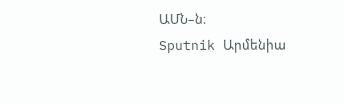ԱՄՆ–ն։
Sputnik Արմենիա